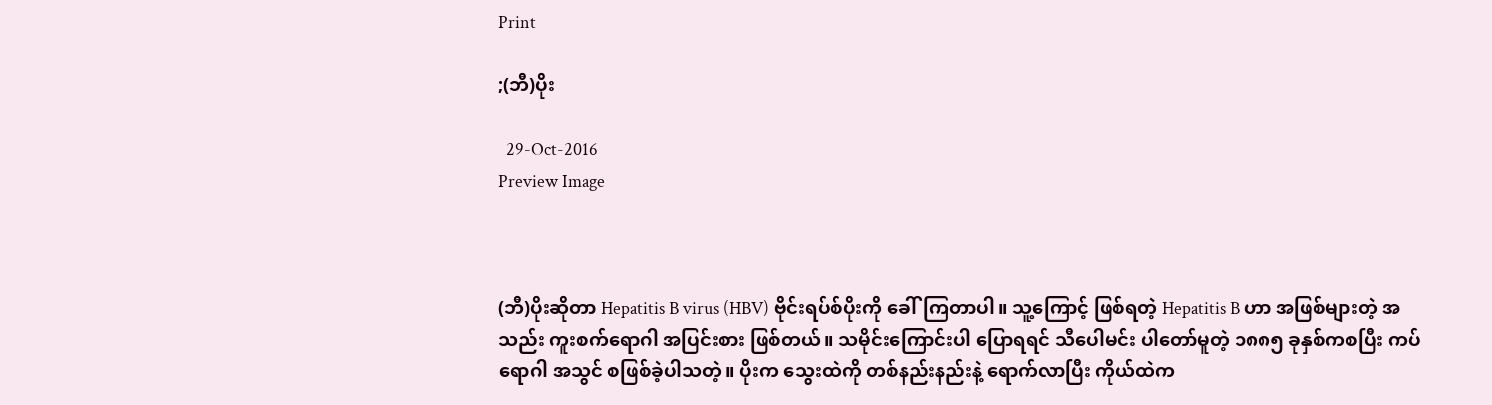Print

;(ဘီ)ပိုး

  29-Oct-2016
Preview Image



(ဘီ)ပိုးဆိုတာ Hepatitis B virus (HBV) ဗိုင်းရပ်စ်ပိုးကို ခေါ်ကြတာပါ။ သူ့ကြောင့် ဖြစ်ရတဲ့ Hepatitis B ဟာ အဖြစ်များတဲ့ အသည်း ကူးစက်ရောဂါ အပြင်းစား ဖြစ်တယ်။ သမိုင်းကြောင်းပါ ပြောရရင် သီပေါမင်း ပါတော်မူတဲ့ ၁၈၈၅ ခုနှစ်ကစပြီး ကပ်ရောဂါ အသွင် စဖြစ်ခဲ့ပါသတဲ့။ ပိုးက သွေးထဲကို တစ်နည်းနည်းနဲ့ ရောက်လာပြီး ကိုယ်ထဲက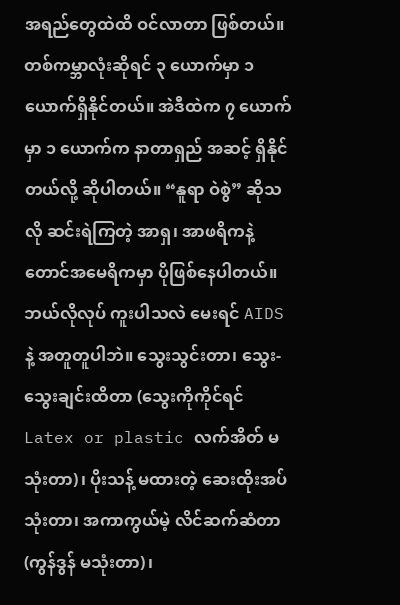အရည်တွေထဲထိ ဝင်လာတာ ဖြစ်တယ်။ တစ်ကမ္ဘာလုံးဆိုရင် ၃ ယောက်မှာ ၁ ယောက်ရှိနိုင်တယ်။ အဲဒီထဲက ၇ ယောက်မှာ ၁ ယောက်က နာတာရှည် အဆင့် ရှိနိုင်တယ်လို့ ဆိုပါတယ်။ “နူရာ ဝဲစွဲ” ဆိုသလို ဆင်းရဲကြတဲ့ အာရှ၊ အာဖရိကနဲ့ တောင်အမေရိကမှာ ပိုဖြစ်နေပါတယ်။ ဘယ်လိုလုပ် ကူးပါသလဲ မေးရင် AIDS နဲ့ အတူတူပါဘဲ။ သွေးသွင်းတာ၊ သွေး-သွေးချင်းထိတာ (သွေးကိုကိုင်ရင် Latex or plastic လက်အိတ် မသုံးတာ)၊ ပိုးသန့် မထားတဲ့ ဆေးထိုးအပ်သုံးတာ၊ အကာကွယ်မဲ့ လိင်ဆက်ဆံတာ (ကွန်ဒွန် မသုံးတာ)၊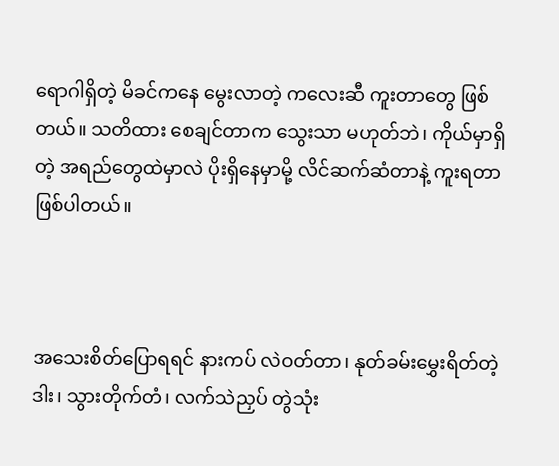ရောဂါရှိတဲ့ မိခင်ကနေ မွေးလာတဲ့ ကလေးဆီ ကူးတာတွေ ဖြစ်တယ်။ သတိထား စေချင်တာက သွေးသာ မဟုတ်ဘဲ၊ ကိုယ်မှာရှိတဲ့ အရည်တွေထဲမှာလဲ ပိုးရှိနေမှာမို့ လိင်ဆက်ဆံတာနဲ့ ကူးရတာ ဖြစ်ပါတယ်။



အသေးစိတ်ပြောရရင် နားကပ် လဲဝတ်တာ၊ နုတ်ခမ်းမွှေးရိတ်တဲ့ဒါး၊ သွားတိုက်တံ၊ လက်သဲညှပ် တွဲသုံး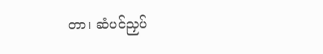တာ၊ ဆံပင်ညှပ်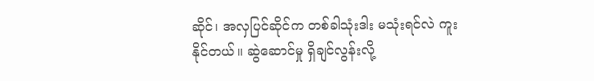ဆိုင်၊ အလှပြင်ဆိုင်က တစ်ခါသုံးဒါး မသုံးရင်လဲ ကူးနိုင်တယ်။ ဆွဲဆောင်မှု ရှိချင်လွန်းလို့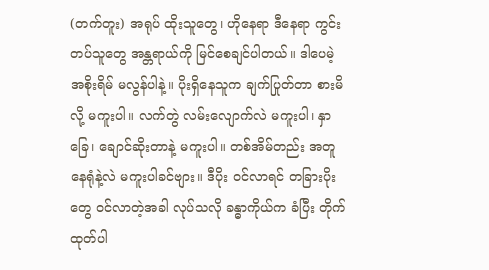(တက်တူး) အရုပ် ထိုးသူတွေ၊ ဟိုနေရာ ဒီနေရာ ကွင်းတပ်သူတွေ အန္တရာယ်ကို မြင်စေချင်ပါတယ်။ ဒါပေမဲ့ အစိုးရိမ် မလွန်ပါနဲ့။ ပိုးရှိနေသူက ချက်ပြုတ်တာ စားမိလို့ မကူးပါ။ လက်တွဲ လမ်းလျောက်လဲ မကူးပါ၊ နှာခြေ၊ ချောင်ဆိုးတာနဲ့ မကူးပါ။ တစ်အိမ်တည်း အတူနေရုံနဲ့လဲ မကူးပါခင်ဗျား။ ဒီပိုး ဝင်လာရင် တခြားပိုးတွေ ဝင်လာတဲ့အခါ လုပ်သလို ခန္ဓာကိုယ်က ခံပြီး တိုက်ထုတ်ပါ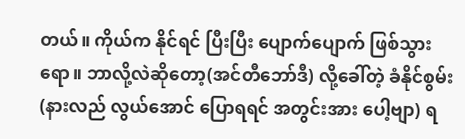တယ်။ ကိုယ်က နိုင်ရင် ပြီးပြီး ပျောက်ပျောက် ဖြစ်သွားရော။ ဘာလို့လဲဆိုတော့(အင်တီဘော်ဒီ) လို့ခေါ်တဲ့ ခံနိုင်စွမ်း (နားလည် လွယ်အောင် ပြောရရင် အတွင်းအား ပေါ့ဗျာ) ရ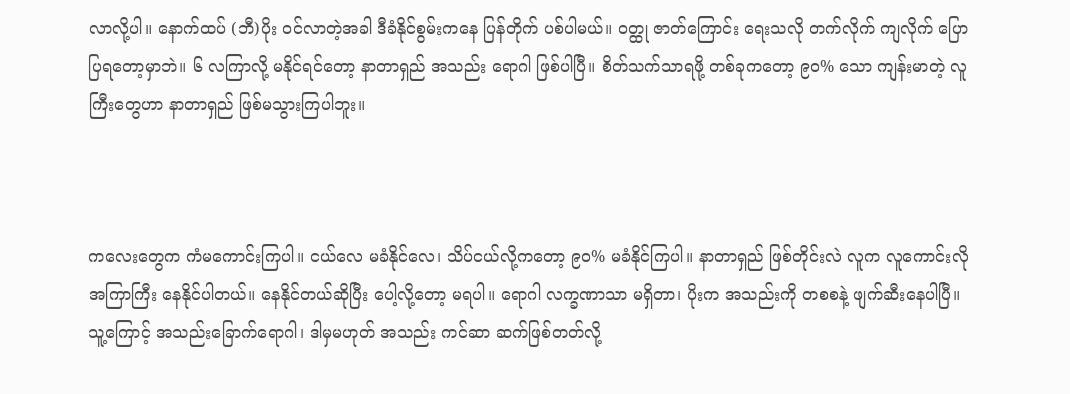လာလို့ပါ။ နောက်ထပ် (ဘီ)ပိုး ဝင်လာတဲ့အခါ ဒီခံနိုင်စွမ်းကနေ ပြန်တိုက် ပစ်ပါမယ်။ ဝတ္ထု ဇာတ်ကြောင်း ရေးသလို တက်လိုက် ကျလိုက် ပြောပြရတော့မှာဘဲ။ ၆ လကြာလို့ မနိုင်ရင်တော့ နာတာရှည် အသည်း ရောဂါ ဖြစ်ပါပြီ။ စိတ်သက်သာရဖို့ တစ်ခုကတော့ ၉၀% သော ကျန်းမာတဲ့ လူကြီးတွေဟာ နာတာရှည် ဖြစ်မသွားကြပါဘူး။



ကလေးတွေက ကံမကောင်းကြပါ။ ငယ်လေ မခံနိုင်လေ၊ သိပ်ငယ်လို့ကတော့ ၉၀% မခံနိုင်ကြပါ။ နာတာရှည် ဖြစ်တိုင်းလဲ လူက လူကောင်းလို အကြာကြီး နေနိုင်ပါတယ်။ နေနိုင်တယ်ဆိုပြီး ပေါ့လို့တော့ မရပါ။ ရောဂါ လက္ခဏာသာ မရှိတာ၊ ပိုးက အသည်းကို တစစနဲ့ ဖျက်ဆီးနေပါပြီ။ သူ့ကြောင့် အသည်းခြောက်ရောဂါ၊ ဒါမှမဟုတ် အသည်း ကင်ဆာ ဆက်ဖြစ်တတ်လို့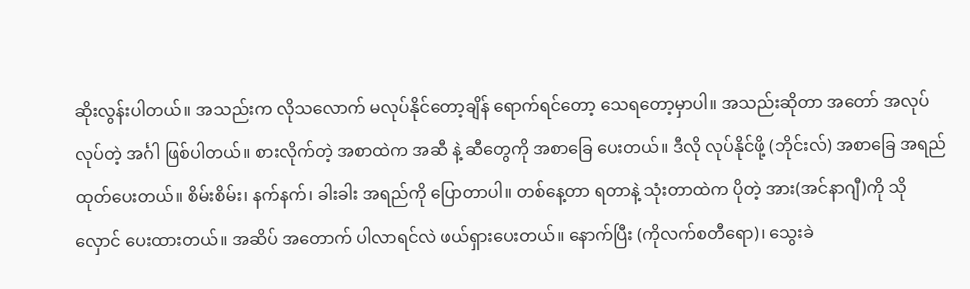ဆိုးလွန်းပါတယ်။ အသည်းက လိုသလောက် မလုပ်နိုင်တော့ချိန် ရောက်ရင်တော့ သေရတော့မှာပါ။ အသည်းဆိုတာ အတော် အလုပ်လုပ်တဲ့ အင်္ဂါ ဖြစ်ပါတယ်။ စားလိုက်တဲ့ အစာထဲက အဆီ နဲ့ ဆီတွေကို အစာခြေ ပေးတယ်။ ဒီလို လုပ်နိုင်ဖို့ (ဘိုင်းလ်) အစာခြေ အရည် ထုတ်ပေးတယ်။ စိမ်းစိမ်း၊ နက်နက်၊ ခါးခါး အရည်ကို ပြောတာပါ။ တစ်နေ့တာ ရတာနဲ့ သုံးတာထဲက ပိုတဲ့ အား(အင်နာဂျီ)ကို သိုလှောင် ပေးထားတယ်။ အဆိပ် အတောက် ပါလာရင်လဲ ဖယ်ရှားပေးတယ်။ နောက်ပြီး (ကိုလက်စတီရော)၊ သွေးခဲ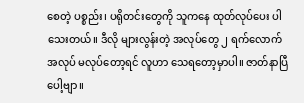စေတဲ့ ပစ္စည်း၊ ပရိုတင်းတွေကို သူကနေ ထုတ်လုပ်ပေး ပါသေးတယ်။ ဒီလို များလွန်းတဲ့ အလုပ်တွေ ၂ ရက်လောက် အလုပ် မလုပ်တော့ရင် လူဟာ သေရတော့မှာပါ။ ဇာတ်နာပြီ ပေါ့ဗျာ။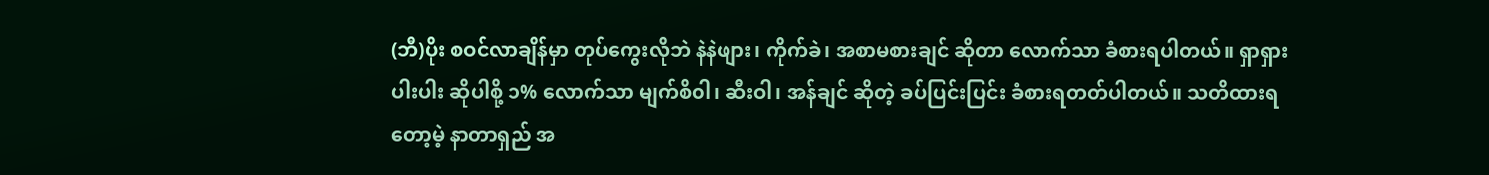(ဘီ)ပိုး စဝင်လာချိန်မှာ တုပ်ကွေးလိုဘဲ နဲနဲဖျား၊ ကိုက်ခဲ၊ အစာမစားချင် ဆိုတာ လောက်သာ ခံစားရပါတယ်။ ရှာရှားပါးပါး ဆိုပါစို့ ၁% လောက်သာ မျက်စိ၀ါ၊ ဆီးဝါ၊ အန်ချင် ဆိုတဲ့ ခပ်ပြင်းပြင်း ခံစားရတတ်ပါတယ်။ သတိထားရတော့မဲ့ နာတာရှည် အ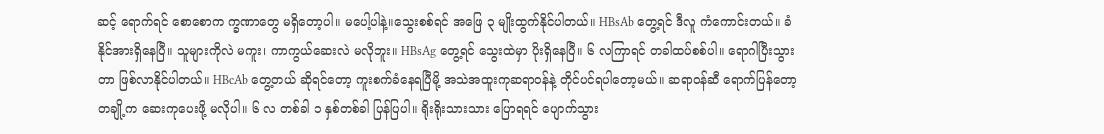ဆင့် ရောက်ရင် စောစောက က္ခဏာတွေ မရှိတော့ပါ။ မပေါ့ပါနဲ့။သွေးစစ်ရင် အဖြေ ၃ မျိုးထွက်နိုင်ပါတယ်။ HBsAb တွေ့ရင် ဒီလူ ကံကောင်းတယ်။ ခံနိုင်အားရှိနေပြီ။ သူများကိုလဲ မကူး၊ ကာကွယ်ဆေးလဲ မလိုဘူး။ HBsAg တွေ့ရင် သွေးထဲမှာ ပိုးရှိနေပြီ။ ၆ လကြာရင် တခါထပ်စစ်ပါ။ ရောဂါပြီးသွားတာ ဖြစ်လာနိုင်ပါတယ်။ HBcAb တွေ့တယ် ဆိုရင်တော့ ကူးစက်ခံနေရပြီမို့ အသဲအထူးကုဆရာဝန်နဲ့ တိုင်ပင်ရပါတော့မယ်။ ဆရာဝန်ဆီ ရောက်ပြန်တော့ တချို့က ဆေးကုပေးဖို့ မလိုပါ။ ၆ လ တစ်ခါ ၁ နှစ်တစ်ခါ ပြန်ပြပါ။ ရိုးရိုးသားသား ပြောရရင် ပျောက်သွား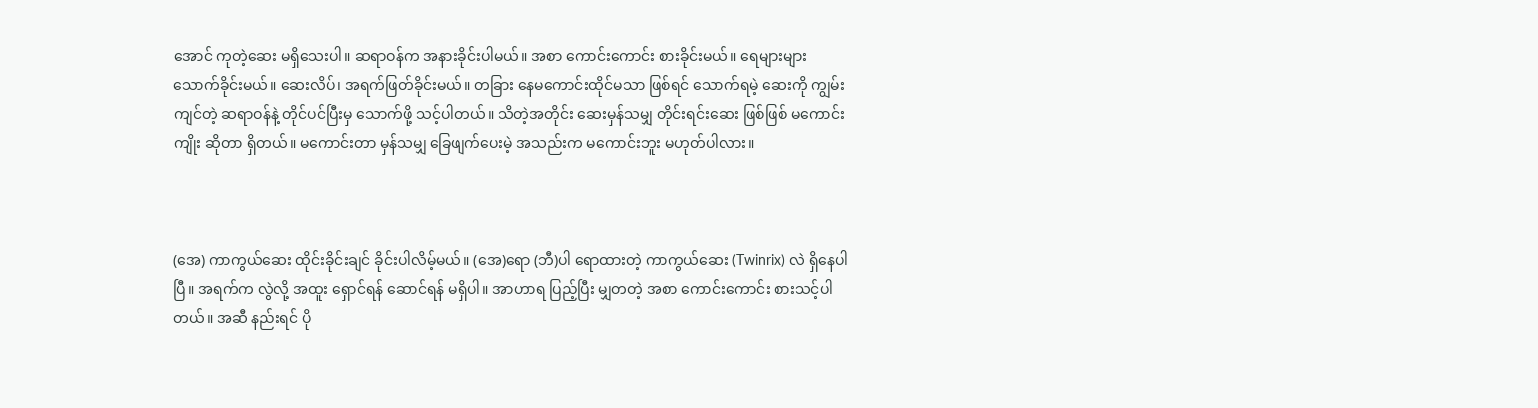အောင် ကုတဲ့ဆေး မရှိသေးပါ။ ဆရာဝန်က အနားခိုင်းပါမယ်။ အစာ ကောင်းကောင်း စားခိုင်းမယ်။ ရေများများ သောက်ခိုင်းမယ်။ ဆေးလိပ်၊ အရက်ဖြတ်ခိုင်းမယ်။ တခြား နေမကောင်းထိုင်မသာ ဖြစ်ရင် သောက်ရမဲ့ ဆေးကို ကျွမ်းကျင်တဲ့ ဆရာဝန်နဲ့ တိုင်ပင်ပြီးမှ သောက်ဖို့ သင့်ပါတယ်။ သိတဲ့အတိုင်း ဆေးမှန်သမျှ တိုင်းရင်းဆေး ဖြစ်ဖြစ် မကောင်းကျိုး ဆိုတာ ရှိတယ်။ မကောင်းတာ မှန်သမျှ ခြေဖျက်ပေးမဲ့ အသည်းက မကောင်းဘူး မဟုတ်ပါလား။



(အေ) ကာကွယ်ဆေး ထိုင်းခိုင်းချင် ခိုင်းပါလိမ့်မယ်။ (အေ)ရော (ဘီ)ပါ ရောထားတဲ့ ကာကွယ်ဆေး (Twinrix) လဲ ရှိနေပါပြီ။ အရက်က လွဲလို့ အထူး ရှောင်ရန် ဆောင်ရန် မရှိပါ။ အာဟာရ ပြည့်ပြီး မျှတတဲ့ အစာ ကောင်းကောင်း စားသင့်ပါတယ်။ အဆီ နည်းရင် ပို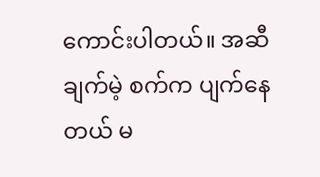ကောင်းပါတယ်။ အဆီချက်မဲ့ စက်က ပျက်နေတယ် မ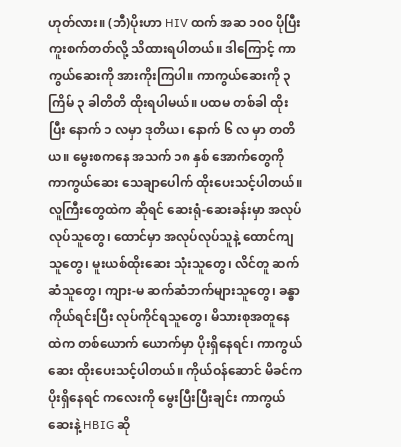ဟုတ်လား။ (ဘီ)ပိုးဟာ HIV ထက် အဆ ၁၀၀ ပိုပြီး ကူးစက်တတ်လို့ သိထားရပါတယ်။ ဒါကြောင့် ကာကွယ်ဆေးကို အားကိုးကြပါ။ ကာကွယ်ဆေးကို ၃ ကြိမ် ၃ ခါတိတိ ထိုးရပါမယ်။ ပထမ တစ်ခါ ထိုးပြီး နောက် ၁ လမှာ ဒုတိယ၊ နောက် ၆ လ မှာ တတိယ။ မွေးစကနေ အသက် ၁၈ နှစ် အောက်တွေကို ကာကွယ်ဆေး သေချာပေါက် ထိုးပေးသင့်ပါတယ်။ လူကြီးတွေထဲက ဆိုရင် ဆေးရုံ-ဆေးခန်းမှာ အလုပ်လုပ်သူတွေ၊ ထောင်မှာ အလုပ်လုပ်သူနဲ့ ထောင်ကျသူတွေ၊ မူးယစ်ထိုးဆေး သုံးသူတွေ၊ လိင်တူ ဆက်ဆံသူတွေ၊ ကျား-မ ဆက်ဆံဘက်များသူတွေ၊ ခန္ဓာကိုယ်ရင်းပြီး လုပ်ကိုင်ရသူတွေ၊ မိသားစုအတူနေထဲက တစ်ယောက် ယောက်မှာ ပိုးရှိနေရင်၊ ကာကွယ်ဆေး ထိုးပေးသင့်ပါတယ်။ ကိုယ်ဝန်ဆောင် မိခင်က ပိုးရှိနေရင် ကလေးကို မွေးပြီးပြီးချင်း ကာကွယ်ဆေးနဲ့ HBIG ဆို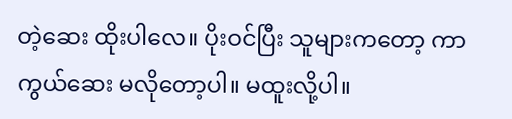တဲ့ဆေး ထိုးပါလေ။ ပိုးဝင်ပြီး သူများကတော့ ကာကွယ်ဆေး မလိုတော့ပါ။ မထူးလို့ပါ။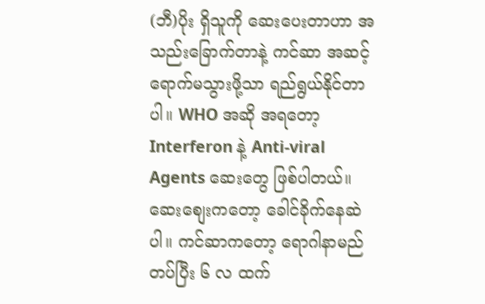(ဘီ)ပိုး ရှိသူကို ဆေးပေးတာဟာ အသည်းခြောက်တာနဲ့ ကင်ဆာ အဆင့် ရောက်မသွားဖို့သာ ရည်ရွယ်နိုင်တာပါ။ WHO အဆို အရတော့ Interferon နဲ့ Anti-viral Agents ဆေးတွေ ဖြစ်ပါတယ်။ ဆေးစျေးကတော့ ခေါင်ခိုက်နေဆဲပါ။ ကင်ဆာကတော့ ရောဂါနာမည် တပ်ပြီး ၆ လ ထက်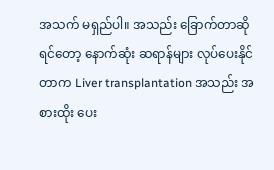အသက် မရှည်ပါ။ အသည်း ခြောက်တာဆိုရင်တော့ နောက်ဆုံး ဆရာန်များ လုပ်ပေးနိုင်တာက Liver transplantation အသည်း အစားထိုး ပေး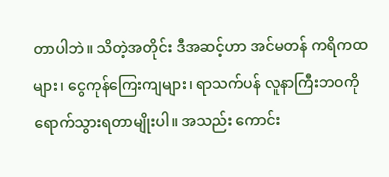တာပါဘဲ။ သိတဲ့အတိုင်း ဒီအဆင့်ဟာ အင်မတန် ကရိကထများ၊ ငွေကုန်ကြေးကျများ၊ ရာသက်ပန် လူနာကြီးဘဝကို ရောက်သွားရတာမျိုးပါ။ အသည်း ကောင်း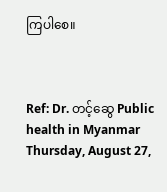ကြပါစေ။



Ref: Dr. တင့်ဆွေ Public health in Myanmar Thursday, August 27,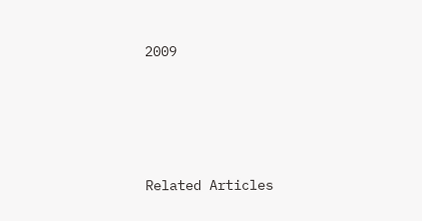2009







Related Articles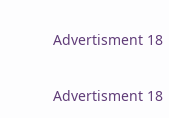Advertisment 18

Advertisment 18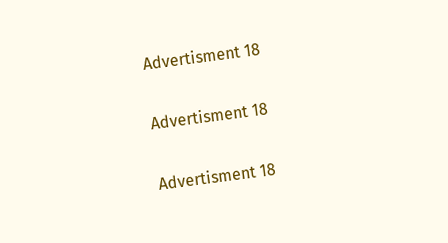Advertisment 18

Advertisment 18

Advertisment 18